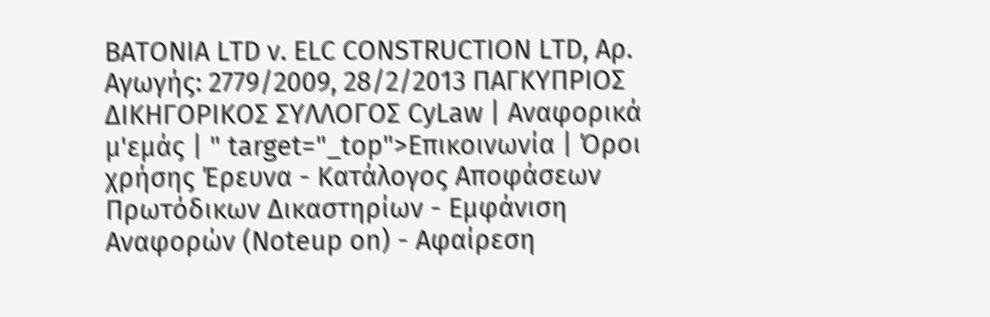BATONIA LTD ν. ELC CONSTRUCTION LTD, Αρ. Αγωγής: 2779/2009, 28/2/2013 ΠΑΓΚΥΠΡΙΟΣ ΔΙΚΗΓΟΡΙΚΟΣ ΣΥΛΛΟΓΟΣ CyLaw | Αναφορικά μ'εμάς | " target="_top">Επικοινωνία | Όροι χρήσης Έρευνα - Κατάλογος Αποφάσεων Πρωτόδικων Δικαστηρίων - Εμφάνιση Αναφορών (Noteup on) - Αφαίρεση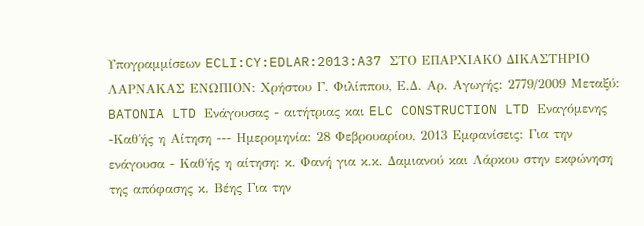Υπογραμμίσεων ECLI:CY:EDLAR:2013:A37 ΣΤΟ ΕΠΑΡΧΙΑΚΟ ΔΙΚΑΣΤΗΡΙΟ ΛΑΡΝΑΚΑΣ ΕΝΩΠΙΟΝ: Χρήστου Γ. Φιλίππου, Ε.Δ. Αρ. Αγωγής: 2779/2009 Μεταξύ: BATONIA LTD Ενάγουσας - αιτήτριας και ELC CONSTRUCTION LTD Εναγόμενης -Καθ΄ής η Αίτηση --- Ημερομηνία: 28 Φεβρουαρίου, 2013 Εμφανίσεις: Για την ενάγουσα - Καθ΄ής η αίτηση: κ. Φανή για κ.κ. Δαμιανού και Λάρκου στην εκφώνηση της απόφασης κ. Βέης Για την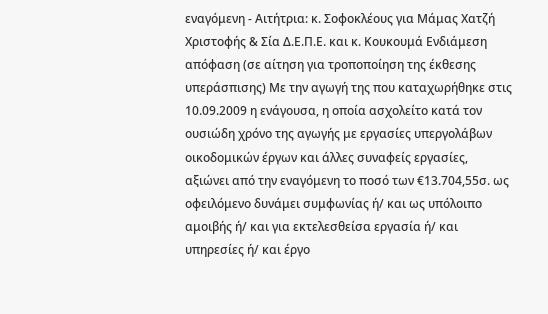εναγόμενη - Αιτήτρια: κ. Σοφοκλέους για Μάμας Χατζή Χριστοφής & Σία Δ.Ε.Π.Ε. και κ. Κουκουμά Ενδιάμεση απόφαση (σε αίτηση για τροποποίηση της έκθεσης υπεράσπισης) Με την αγωγή της που καταχωρήθηκε στις 10.09.2009 η ενάγουσα, η οποία ασχολείτο κατά τον ουσιώδη χρόνο της αγωγής με εργασίες υπεργολάβων οικοδομικών έργων και άλλες συναφείς εργασίες, αξιώνει από την εναγόμενη το ποσό των €13.704,55σ. ως οφειλόμενο δυνάμει συμφωνίας ή/ και ως υπόλοιπο αμοιβής ή/ και για εκτελεσθείσα εργασία ή/ και υπηρεσίες ή/ και έργο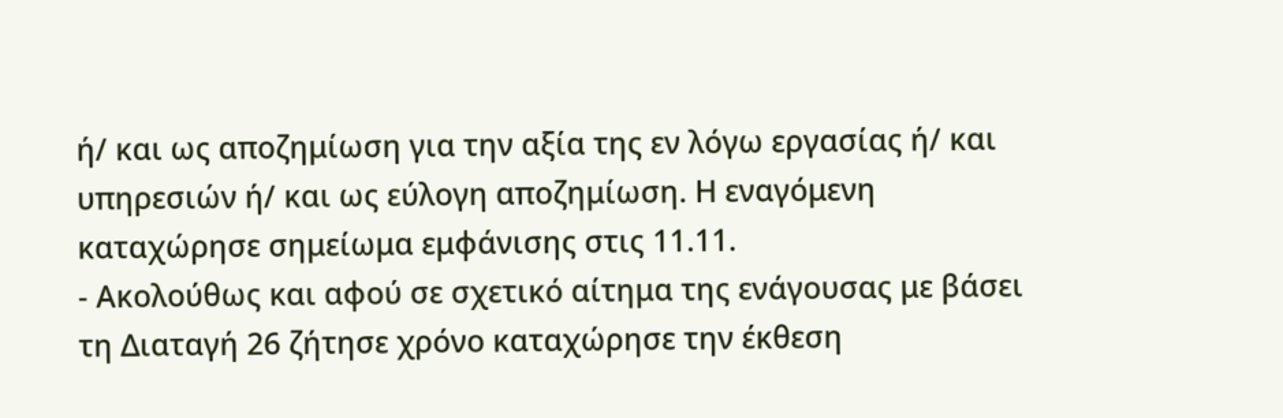ή/ και ως αποζημίωση για την αξία της εν λόγω εργασίας ή/ και υπηρεσιών ή/ και ως εύλογη αποζημίωση. Η εναγόμενη καταχώρησε σημείωμα εμφάνισης στις 11.11.
- Ακολούθως και αφού σε σχετικό αίτημα της ενάγουσας με βάσει τη Διαταγή 26 ζήτησε χρόνο καταχώρησε την έκθεση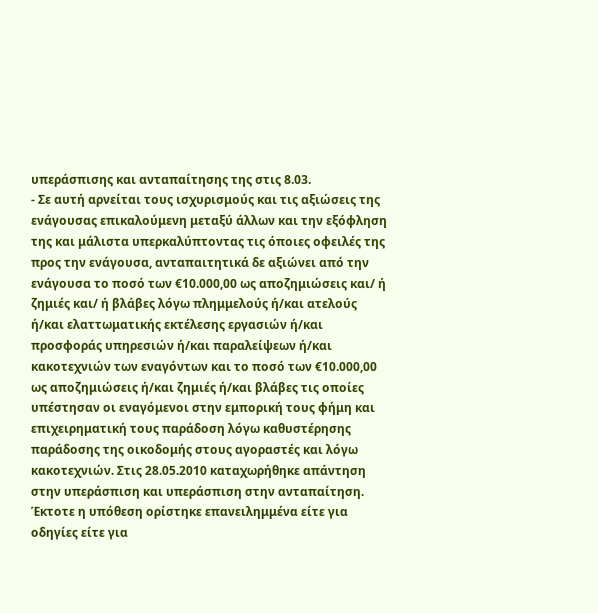υπεράσπισης και ανταπαίτησης της στις 8.03.
- Σε αυτή αρνείται τους ισχυρισμούς και τις αξιώσεις της ενάγουσας επικαλούμενη μεταξύ άλλων και την εξόφληση της και μάλιστα υπερκαλύπτοντας τις όποιες οφειλές της προς την ενάγουσα, ανταπαιτητικά δε αξιώνει από την ενάγουσα το ποσό των €10.000,00 ως αποζημιώσεις και/ ή ζημιές και/ ή βλάβες λόγω πλημμελούς ή/και ατελούς ή/και ελαττωματικής εκτέλεσης εργασιών ή/και προσφοράς υπηρεσιών ή/και παραλείψεων ή/και κακοτεχνιών των εναγόντων και το ποσό των €10.000,00 ως αποζημιώσεις ή/και ζημιές ή/και βλάβες τις οποίες υπέστησαν οι εναγόμενοι στην εμπορική τους φήμη και επιχειρηματική τους παράδοση λόγω καθυστέρησης παράδοσης της οικοδομής στους αγοραστές και λόγω κακοτεχνιών. Στις 28.05.2010 καταχωρήθηκε απάντηση στην υπεράσπιση και υπεράσπιση στην ανταπαίτηση. Έκτοτε η υπόθεση ορίστηκε επανειλημμένα είτε για οδηγίες είτε για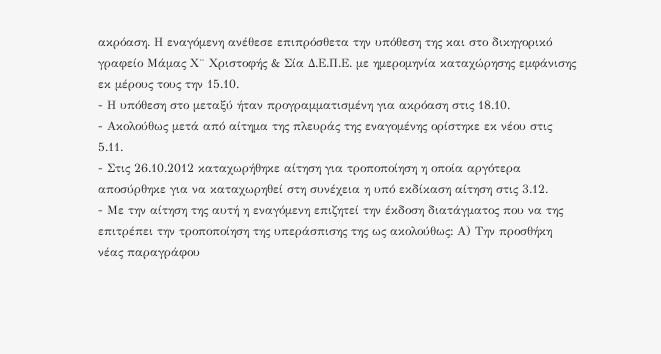ακρόαση. Η εναγόμενη ανέθεσε επιπρόσθετα την υπόθεση της και στο δικηγορικό γραφείο Μάμας Χ¨ Χριστοφής & Σία Δ.Ε.Π.Ε. με ημερομηνία καταχώρησης εμφάνισης εκ μέρους τους την 15.10.
- Η υπόθεση στο μεταξύ ήταν προγραμματισμένη για ακρόαση στις 18.10.
- Ακολούθως μετά από αίτημα της πλευράς της εναγομένης ορίστηκε εκ νέου στις 5.11.
- Στις 26.10.2012 καταχωρήθηκε αίτηση για τροποποίηση η οποία αργότερα αποσύρθηκε για να καταχωρηθεί στη συνέχεια η υπό εκδίκαση αίτηση στις 3.12.
- Με την αίτηση της αυτή η εναγόμενη επιζητεί την έκδοση διατάγματος που να της επιτρέπει την τροποποίηση της υπεράσπισης της ως ακολούθως: Α) Την προσθήκη νέας παραγράφου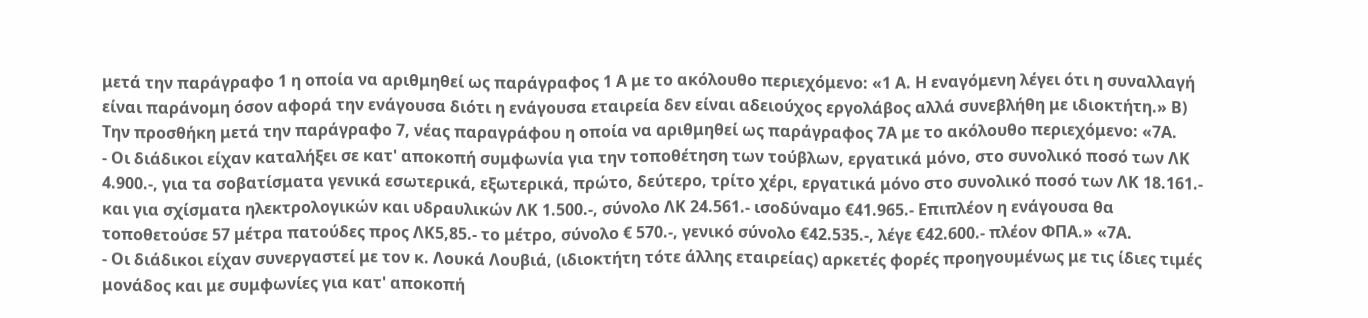μετά την παράγραφο 1 η οποία να αριθμηθεί ως παράγραφος 1 Α με το ακόλουθο περιεχόμενο: «1 Α. Η εναγόμενη λέγει ότι η συναλλαγή είναι παράνομη όσον αφορά την ενάγουσα διότι η ενάγουσα εταιρεία δεν είναι αδειούχος εργολάβος αλλά συνεβλήθη με ιδιοκτήτη.» Β) Την προσθήκη μετά την παράγραφο 7, νέας παραγράφου η οποία να αριθμηθεί ως παράγραφος 7Α με το ακόλουθο περιεχόμενο: «7Α.
- Οι διάδικοι είχαν καταλήξει σε κατ' αποκοπή συμφωνία για την τοποθέτηση των τούβλων, εργατικά μόνο, στο συνολικό ποσό των ΛΚ 4.900.-, για τα σοβατίσματα γενικά εσωτερικά, εξωτερικά, πρώτο, δεύτερο, τρίτο χέρι, εργατικά μόνο στο συνολικό ποσό των ΛΚ 18.161.- και για σχίσματα ηλεκτρολογικών και υδραυλικών ΛΚ 1.500.-, σύνολο ΛΚ 24.561.- ισοδύναμο €41.965.- Επιπλέον η ενάγουσα θα τοποθετούσε 57 μέτρα πατούδες προς ΛΚ5,85.- το μέτρο, σύνολο € 570.-, γενικό σύνολο €42.535.-, λέγε €42.600.- πλέον ΦΠΑ.» «7Α.
- Οι διάδικοι είχαν συνεργαστεί με τον κ. Λουκά Λουβιά, (ιδιοκτήτη τότε άλλης εταιρείας) αρκετές φορές προηγουμένως με τις ίδιες τιμές μονάδος και με συμφωνίες για κατ' αποκοπή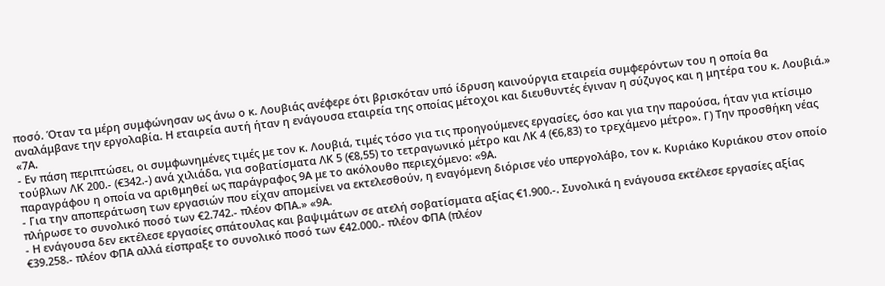ποσό. Όταν τα μέρη συμφώνησαν ως άνω ο κ. Λουβιάς ανέφερε ότι βρισκόταν υπό ίδρυση καινούργια εταιρεία συμφερόντων του η οποία θα αναλάμβανε την εργολαβία. Η εταιρεία αυτή ήταν η ενάγουσα εταιρεία της οποίας μέτοχοι και διευθυντές έγιναν η σύζυγος και η μητέρα του κ. Λουβιά.» «7Α.
- Εν πάση περιπτώσει, οι συμφωνημένες τιμές με τον κ. Λουβιά, τιμές τόσο για τις προηγούμενες εργασίες, όσο και για την παρούσα, ήταν για κτίσιμο τούβλων ΛΚ 200.- (€342.-) ανά χιλιάδα, για σοβατίσματα ΛΚ 5 (€8,55) το τετραγωνικό μέτρο και ΛΚ 4 (€6,83) το τρεχάμενο μέτρο». Γ) Την προσθήκη νέας παραγράφου η οποία να αριθμηθεί ως παράγραφος 9Α με το ακόλουθο περιεχόμενο: «9Α.
- Για την αποπεράτωση των εργασιών που είχαν απομείνει να εκτελεσθούν, η εναγόμενη διόρισε νέο υπεργολάβο, τον κ. Κυριάκο Κυριάκου στον οποίο πλήρωσε το συνολικό ποσό των €2.742.- πλέον ΦΠΑ.» «9Α.
- Η ενάγουσα δεν εκτέλεσε εργασίες σπάτουλας και βαψιμάτων σε ατελή σοβατίσματα αξίας €1.900.-. Συνολικά η ενάγουσα εκτέλεσε εργασίες αξίας €39.258.- πλέον ΦΠΑ αλλά είσπραξε το συνολικό ποσό των €42.000.- πλέον ΦΠΑ (πλέον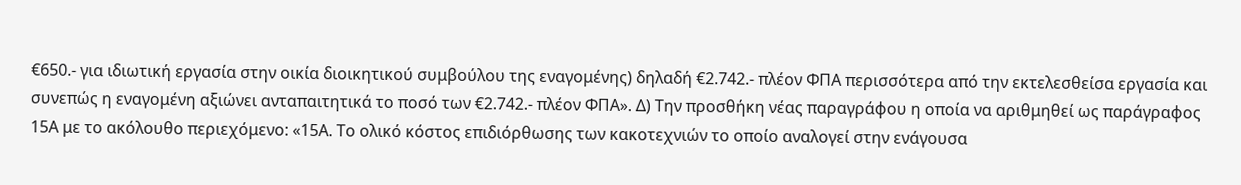€650.- για ιδιωτική εργασία στην οικία διοικητικού συμβούλου της εναγομένης) δηλαδή €2.742.- πλέον ΦΠΑ περισσότερα από την εκτελεσθείσα εργασία και συνεπώς η εναγομένη αξιώνει ανταπαιτητικά το ποσό των €2.742.- πλέον ΦΠΑ». Δ) Την προσθήκη νέας παραγράφου η οποία να αριθμηθεί ως παράγραφος 15Α με το ακόλουθο περιεχόμενο: «15Α. Το ολικό κόστος επιδιόρθωσης των κακοτεχνιών το οποίο αναλογεί στην ενάγουσα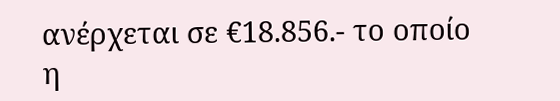ανέρχεται σε €18.856.- το οποίο η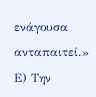ενάγουσα ανταπαιτεί.» Ε) Την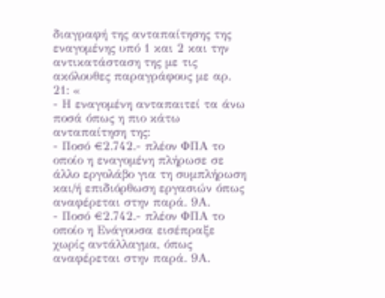διαγραφή της ανταπαίτησης της εναγομένης υπό 1 και 2 και την αντικατάσταση της με τις ακόλουθες παραγράφους με αρ. 21: «
- Η εναγομένη ανταπαιτεί τα άνω ποσά όπως η πιο κάτω ανταπαίτηση της:
- Ποσό €2.742.- πλέον ΦΠΑ το οποίο η εναγομένη πλήρωσε σε άλλο εργολάβο για τη συμπλήρωση και/ή επιδιόρθωση εργασιών όπως αναφέρεται στην παρά. 9Α.
- Ποσό €2.742.- πλέον ΦΠΑ το οποίο η Ενάγουσα εισέπραξε χωρίς αντάλλαγμα, όπως αναφέρεται στην παρά. 9Α.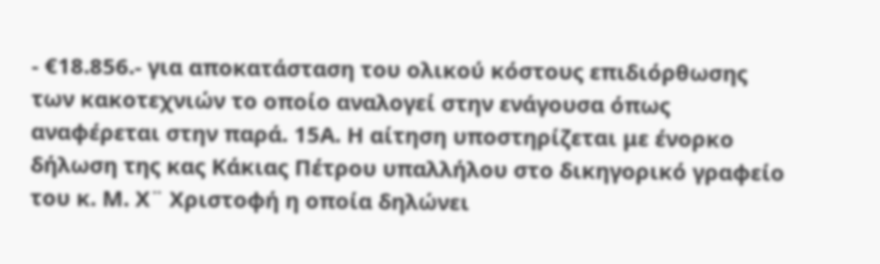- €18.856.- για αποκατάσταση του ολικού κόστους επιδιόρθωσης των κακοτεχνιών το οποίο αναλογεί στην ενάγουσα όπως αναφέρεται στην παρά. 15Α. Η αίτηση υποστηρίζεται με ένορκο δήλωση της κας Κάκιας Πέτρου υπαλλήλου στο δικηγορικό γραφείο του κ. Μ. Χ¨ Χριστοφή η οποία δηλώνει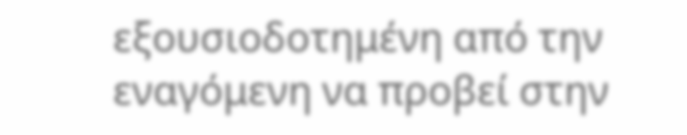εξουσιοδοτημένη από την εναγόμενη να προβεί στην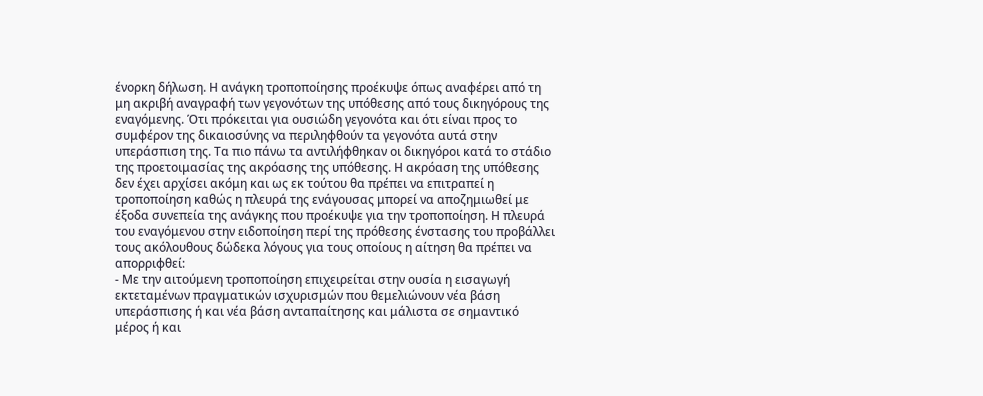ένορκη δήλωση. Η ανάγκη τροποποίησης προέκυψε όπως αναφέρει από τη μη ακριβή αναγραφή των γεγονότων της υπόθεσης από τους δικηγόρους της εναγόμενης. Ότι πρόκειται για ουσιώδη γεγονότα και ότι είναι προς το συμφέρον της δικαιοσύνης να περιληφθούν τα γεγονότα αυτά στην υπεράσπιση της. Τα πιο πάνω τα αντιλήφθηκαν οι δικηγόροι κατά το στάδιο της προετοιμασίας της ακρόασης της υπόθεσης. Η ακρόαση της υπόθεσης δεν έχει αρχίσει ακόμη και ως εκ τούτου θα πρέπει να επιτραπεί η τροποποίηση καθώς η πλευρά της ενάγουσας μπορεί να αποζημιωθεί με έξοδα συνεπεία της ανάγκης που προέκυψε για την τροποποίηση. Η πλευρά του εναγόμενου στην ειδοποίηση περί της πρόθεσης ένστασης του προβάλλει τους ακόλουθους δώδεκα λόγους για τους οποίους η αίτηση θα πρέπει να απορριφθεί:
- Με την αιτούμενη τροποποίηση επιχειρείται στην ουσία η εισαγωγή εκτεταμένων πραγματικών ισχυρισμών που θεμελιώνουν νέα βάση υπεράσπισης ή και νέα βάση ανταπαίτησης και μάλιστα σε σημαντικό μέρος ή και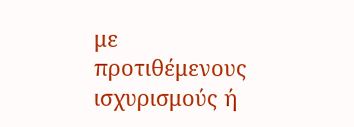με προτιθέμενους ισχυρισμούς ή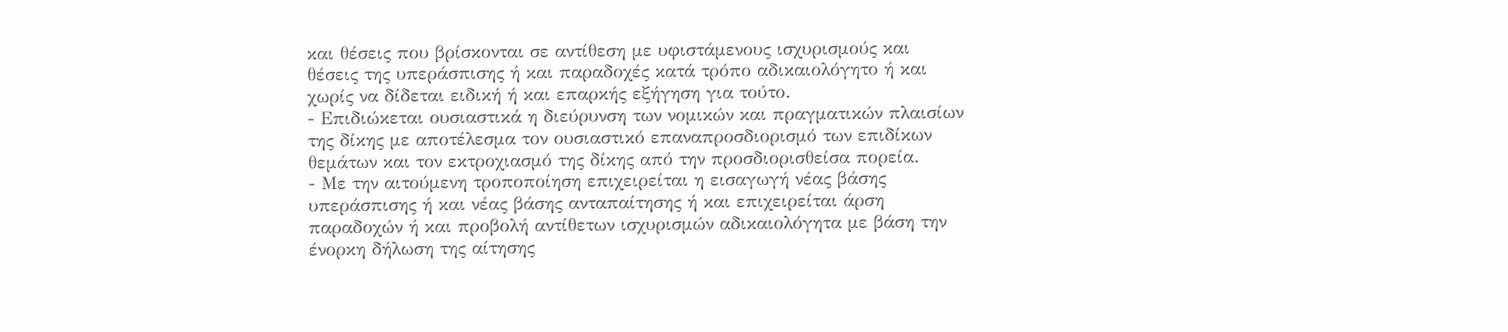και θέσεις που βρίσκονται σε αντίθεση με υφιστάμενους ισχυρισμούς και θέσεις της υπεράσπισης ή και παραδοχές κατά τρόπο αδικαιολόγητο ή και χωρίς να δίδεται ειδική ή και επαρκής εξήγηση για τούτο.
- Επιδιώκεται ουσιαστικά η διεύρυνση των νομικών και πραγματικών πλαισίων της δίκης με αποτέλεσμα τον ουσιαστικό επαναπροσδιορισμό των επιδίκων θεμάτων και τον εκτροχιασμό της δίκης από την προσδιορισθείσα πορεία.
- Με την αιτούμενη τροποποίηση επιχειρείται η εισαγωγή νέας βάσης υπεράσπισης ή και νέας βάσης ανταπαίτησης ή και επιχειρείται άρση παραδοχών ή και προβολή αντίθετων ισχυρισμών αδικαιολόγητα με βάση την ένορκη δήλωση της αίτησης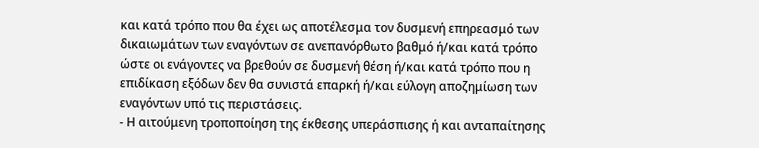και κατά τρόπο που θα έχει ως αποτέλεσμα τον δυσμενή επηρεασμό των δικαιωμάτων των εναγόντων σε ανεπανόρθωτο βαθμό ή/και κατά τρόπο ώστε οι ενάγοντες να βρεθούν σε δυσμενή θέση ή/και κατά τρόπο που η επιδίκαση εξόδων δεν θα συνιστά επαρκή ή/και εύλογη αποζημίωση των εναγόντων υπό τις περιστάσεις.
- Η αιτούμενη τροποποίηση της έκθεσης υπεράσπισης ή και ανταπαίτησης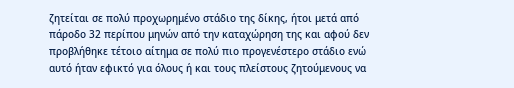ζητείται σε πολύ προχωρημένο στάδιο της δίκης, ήτοι μετά από πάροδο 32 περίπου μηνών από την καταχώρηση της και αφού δεν προβλήθηκε τέτοιο αίτημα σε πολύ πιο προγενέστερο στάδιο ενώ αυτό ήταν εφικτό για όλους ή και τους πλείστους ζητούμενους να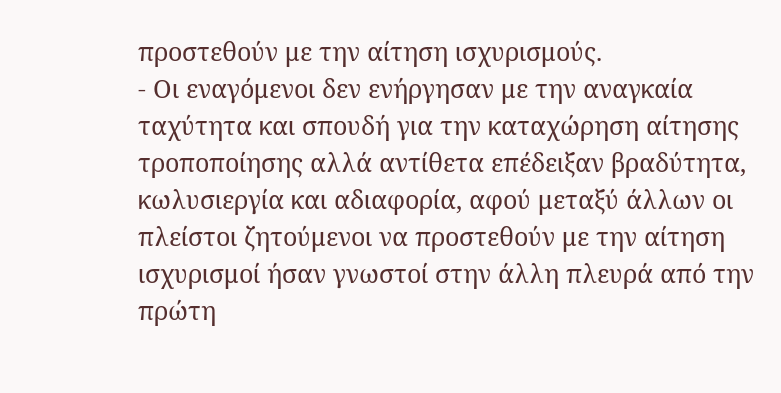προστεθούν με την αίτηση ισχυρισμούς.
- Οι εναγόμενοι δεν ενήργησαν με την αναγκαία ταχύτητα και σπουδή για την καταχώρηση αίτησης τροποποίησης αλλά αντίθετα επέδειξαν βραδύτητα, κωλυσιεργία και αδιαφορία, αφού μεταξύ άλλων οι πλείστοι ζητούμενοι να προστεθούν με την αίτηση ισχυρισμοί ήσαν γνωστοί στην άλλη πλευρά από την πρώτη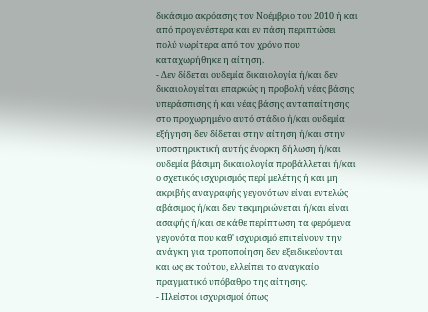δικάσιμο ακρόασης τον Νοέμβριο του 2010 ή και από προγενέστερα και εν πάση περιπτώσει πολύ νωρίτερα από τον χρόνο που καταχωρήθηκε η αίτηση.
- Δεν δίδεται ουδεμία δικαιολογία ή/και δεν δικαιολογείται επαρκώς η προβολή νέας βάσης υπεράσπισης ή και νέας βάσης ανταπαίτησης στο προχωρημένο αυτό στάδιο ή/και ουδεμία εξήγηση δεν δίδεται στην αίτηση ή/και στην υποστηρικτική αυτής ένορκη δήλωση ή/και ουδεμία βάσιμη δικαιολογία προβάλλεται ή/και ο σχετικός ισχυρισμός περί μελέτης ή και μη ακριβής αναγραφής γεγονότων είναι εντελώς αβάσιμος ή/και δεν τεκμηριώνεται ή/και είναι ασαφής ή/και σε κάθε περίπτωση τα φερόμενα γεγονότα που καθ' ισχυρισμό επιτείνουν την ανάγκη για τροποποίηση δεν εξειδικεύονται και ως εκ τούτου, ελλείπει το αναγκαίο πραγματικό υπόβαθρο της αίτησης.
- Πλείστοι ισχυρισμοί όπως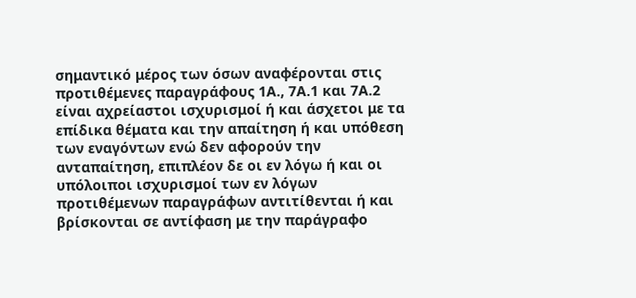σημαντικό μέρος των όσων αναφέρονται στις προτιθέμενες παραγράφους 1Α., 7Α.1 και 7Α.2 είναι αχρείαστοι ισχυρισμοί ή και άσχετοι με τα επίδικα θέματα και την απαίτηση ή και υπόθεση των εναγόντων ενώ δεν αφορούν την ανταπαίτηση, επιπλέον δε οι εν λόγω ή και οι υπόλοιποι ισχυρισμοί των εν λόγων προτιθέμενων παραγράφων αντιτίθενται ή και βρίσκονται σε αντίφαση με την παράγραφο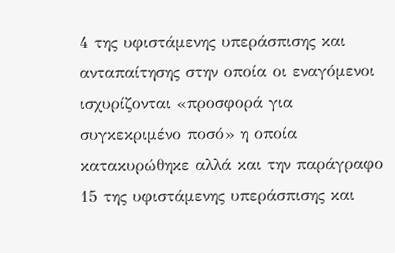4 της υφιστάμενης υπεράσπισης και ανταπαίτησης στην οποία οι εναγόμενοι ισχυρίζονται «προσφορά για συγκεκριμένο ποσό» η οποία κατακυρώθηκε αλλά και την παράγραφο 15 της υφιστάμενης υπεράσπισης και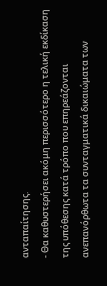ανταπαίτησης.
- Θα καθυστερήσει ακόμη περισσότερο η τελική εκδίκαση της υπόθεσης κατά τρόπο που επηρεάζονται ανεπανόρθωτα τα συνταγματικά δικαιώματα των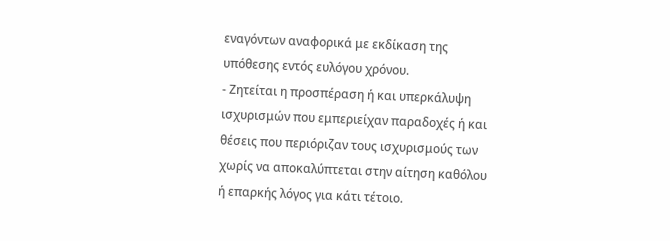εναγόντων αναφορικά με εκδίκαση της υπόθεσης εντός ευλόγου χρόνου.
- Ζητείται η προσπέραση ή και υπερκάλυψη ισχυρισμών που εμπεριείχαν παραδοχές ή και θέσεις που περιόριζαν τους ισχυρισμούς των χωρίς να αποκαλύπτεται στην αίτηση καθόλου ή επαρκής λόγος για κάτι τέτοιο.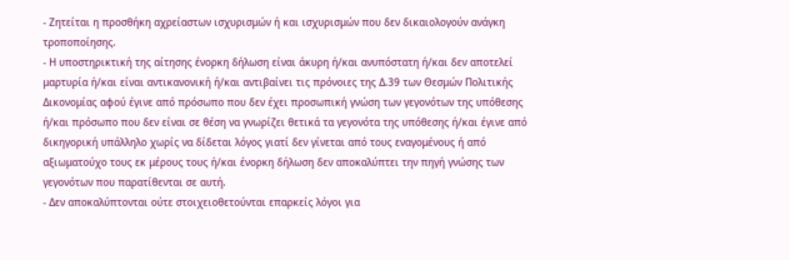- Ζητείται η προσθήκη αχρείαστων ισχυρισμών ή και ισχυρισμών που δεν δικαιολογούν ανάγκη τροποποίησης.
- Η υποστηρικτική της αίτησης ένορκη δήλωση είναι άκυρη ή/και ανυπόστατη ή/και δεν αποτελεί μαρτυρία ή/και είναι αντικανονική ή/και αντιβαίνει τις πρόνοιες της Δ.39 των Θεσμών Πολιτικής Δικονομίας αφού έγινε από πρόσωπο που δεν έχει προσωπική γνώση των γεγονότων της υπόθεσης ή/και πρόσωπο που δεν είναι σε θέση να γνωρίζει θετικά τα γεγονότα της υπόθεσης ή/και έγινε από δικηγορική υπάλληλο χωρίς να δίδεται λόγος γιατί δεν γίνεται από τους εναγομένους ή από αξιωματούχο τους εκ μέρους τους ή/και ένορκη δήλωση δεν αποκαλύπτει την πηγή γνώσης των γεγονότων που παρατίθενται σε αυτή.
- Δεν αποκαλύπτονται ούτε στοιχειοθετούνται επαρκείς λόγοι για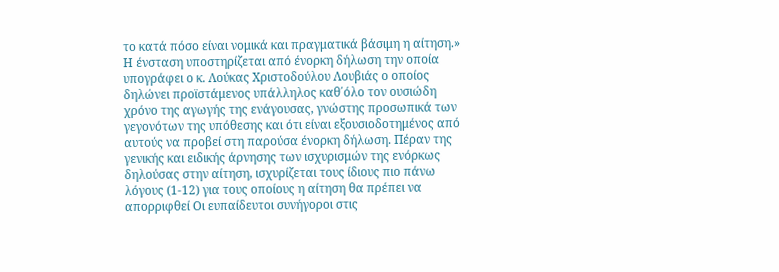το κατά πόσο είναι νομικά και πραγματικά βάσιμη η αίτηση.» Η ένσταση υποστηρίζεται από ένορκη δήλωση την οποία υπογράφει ο κ. Λούκας Χριστοδούλου Λουβιάς ο οποίος δηλώνει προϊστάμενος υπάλληλος καθ΄όλο τον ουσιώδη χρόνο της αγωγής της ενάγουσας, γνώστης προσωπικά των γεγονότων της υπόθεσης και ότι είναι εξουσιοδοτημένος από αυτούς να προβεί στη παρούσα ένορκη δήλωση. Πέραν της γενικής και ειδικής άρνησης των ισχυρισμών της ενόρκως δηλούσας στην αίτηση, ισχυρίζεται τους ίδιους πιο πάνω λόγους (1-12) για τους οποίους η αίτηση θα πρέπει να απορριφθεί Οι ευπαίδευτοι συνήγοροι στις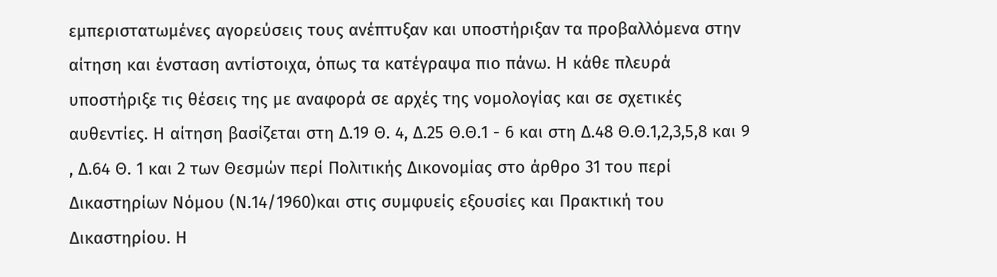εμπεριστατωμένες αγορεύσεις τους ανέπτυξαν και υποστήριξαν τα προβαλλόμενα στην αίτηση και ένσταση αντίστοιχα, όπως τα κατέγραψα πιο πάνω. Η κάθε πλευρά υποστήριξε τις θέσεις της με αναφορά σε αρχές της νομολογίας και σε σχετικές αυθεντίες. Η αίτηση βασίζεται στη Δ.19 Θ. 4, Δ.25 Θ.Θ.1 - 6 και στη Δ.48 Θ.Θ.1,2,3,5,8 και 9 , Δ.64 Θ. 1 και 2 των Θεσμών περί Πολιτικής Δικονομίας στο άρθρο 31 του περί Δικαστηρίων Νόμου (Ν.14/1960)και στις συμφυείς εξουσίες και Πρακτική του Δικαστηρίου. Η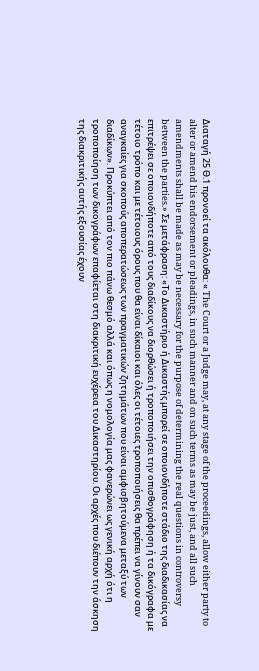Διαταγή 25 Θ.1 προνοεί τα ακόλουθα: « The Court or a Judge may, at any stage of the proceedings, allow either party to alter or amend his endorsement or pleadings, in such manner and on such terms as may be just, and all such amendments shall be made as may be necessary for the purpose of determining the real questions in controversy between the parties.» Σε μετάφραση: «Το Δικαστήριο ή Δικαστής μπορεί σε οποιονδήποτε στάδιο της διαδικασίας να επιτρέψει σε οποιονδήποτε από τους διαδίκους να διορθώσει ή τροποποιήσει την οπισθογράφηση ή τα δικόγραφα με τέτοιο τρόπο και με τέτοιους όρους που θα είναι δίκαιοι και όλες οι τέτοιες τροποποιήσεις θα πρέπει να γίνουν σαν αναγκαίες για σκοπούς αποπερατώσεως των πραγματικών ζητημάτων που είναι αμφισβητούμενα μεταξύ των διαδίκων». Προκύπτει από τον πιο πάνω θεσμό αλλά και όπως η νομολογία μας φανερώνει ως γενική αρχή ότι η τροποποίηση των δικογράφων επαφίεται στη διακριτική ευχέρεια του Δικαστηρίου. Οι αρχές που διέπουν την άσκηση της διακριτικής αυτής εξουσίας έχουν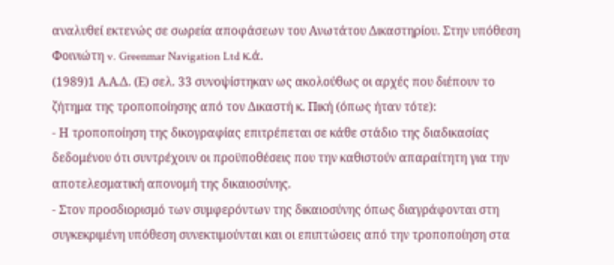αναλυθεί εκτενώς σε σωρεία αποφάσεων του Ανωτάτου Δικαστηρίου. Στην υπόθεση Φοινιώτη v. Greenmar Navigation Ltd κ.ά.
(1989)1 Α.Α.Δ. (Ε) σελ. 33 συνοψίστηκαν ως ακολούθως οι αρχές που διέπουν το ζήτημα της τροποποίησης από τον Δικαστή κ. Πική (όπως ήταν τότε):
- Η τροποποίηση της δικογραφίας επιτρέπεται σε κάθε στάδιο της διαδικασίας δεδομένου ότι συντρέχουν οι προϋποθέσεις που την καθιστούν απαραίτητη για την αποτελεσματική απονομή της δικαιοσύνης.
- Στον προσδιορισμό των συμφερόντων της δικαιοσύνης όπως διαγράφονται στη συγκεκριμένη υπόθεση συνεκτιμούνται και οι επιπτώσεις από την τροποποίηση στα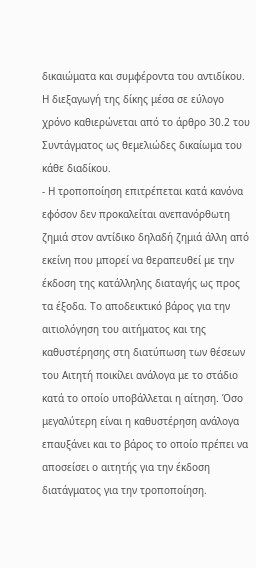δικαιώματα και συμφέροντα του αντιδίκου. Η διεξαγωγή της δίκης μέσα σε εύλογο χρόνο καθιερώνεται από το άρθρο 30.2 του Συντάγματος ως θεμελιώδες δικαίωμα του κάθε διαδίκου.
- Η τροποποίηση επιτρέπεται κατά κανόνα εφόσον δεν προκαλείται ανεπανόρθωτη ζημιά στον αντίδικο δηλαδή ζημιά άλλη από εκείνη που μπορεί να θεραπευθεί με την έκδοση της κατάλληλης διαταγής ως προς τα έξοδα. Το αποδεικτικό βάρος για την αιτιολόγηση του αιτήματος και της καθυστέρησης στη διατύπωση των θέσεων του Αιτητή ποικίλει ανάλογα με το στάδιο κατά το οποίο υποβάλλεται η αίτηση. Όσο μεγαλύτερη είναι η καθυστέρηση ανάλογα επαυξάνει και το βάρος το οποίο πρέπει να αποσείσει ο αιτητής για την έκδοση διατάγματος για την τροποποίηση.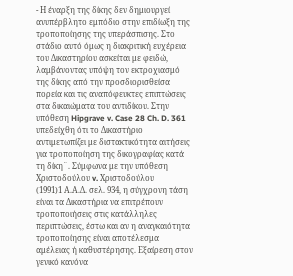- Η έναρξη της δίκης δεν δημιουργεί ανυπέρβλητο εμπόδιο στην επιδίωξη της τροποποίησης της υπεράσπισης. Στο στάδιο αυτό όμως η διακριτική ευχέρεια του Δικαστηρίου ασκείται με φειδώ, λαμβάνοντας υπόψη τον εκτροχιασμό της δίκης από την προσδιορισθείσα πορεία και τις αναπόφευκτες επιπτώσεις στα δικαιώματα του αντιδίκου. Στην υπόθεση Hipgrave v. Case 28 Ch. D. 361 υπεδείχθη ότι το Δικαστήριο αντιμετωπίζει με διστακτικότητα αιτήσεις για τροποποίηση της δικογραφίας κατά τη δίκη¨. Σύμφωνα με την υπόθεση Χριστοδούλoυ v. Χριστοδούλου
(1991)1 Α.Α.Δ. σελ. 934, η σύγχρονη τάση είναι τα Δικαστήρια να επιτρέπουν τροποποιήσεις στις κατάλληλες περιπτώσεις, έστω και αν η αναγκαιότητα τροποποίησης είναι αποτέλεσμα αμέλειας ή καθυστέρησης. Εξαίρεση στον γενικό κανόνα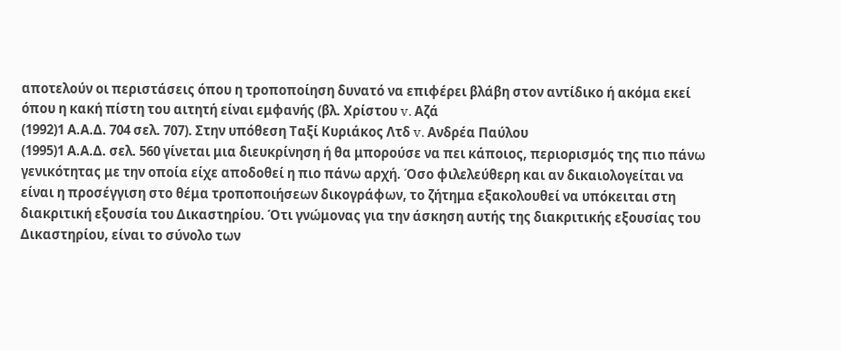αποτελούν οι περιστάσεις όπου η τροποποίηση δυνατό να επιφέρει βλάβη στον αντίδικο ή ακόμα εκεί όπου η κακή πίστη του αιτητή είναι εμφανής (βλ. Χρίστου v. Αζά
(1992)1 Α.Α.Δ. 704 σελ. 707). Στην υπόθεση Ταξί Κυριάκος Λτδ v. Ανδρέα Παύλου
(1995)1 Α.Α.Δ. σελ. 560 γίνεται μια διευκρίνηση ή θα μπορούσε να πει κάποιος, περιορισμός της πιο πάνω γενικότητας με την οποία είχε αποδοθεί η πιο πάνω αρχή. Όσο φιλελεύθερη και αν δικαιολογείται να είναι η προσέγγιση στο θέμα τροποποιήσεων δικογράφων, το ζήτημα εξακολουθεί να υπόκειται στη διακριτική εξουσία του Δικαστηρίου. Ότι γνώμονας για την άσκηση αυτής της διακριτικής εξουσίας του Δικαστηρίου, είναι το σύνολο των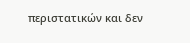περιστατικών και δεν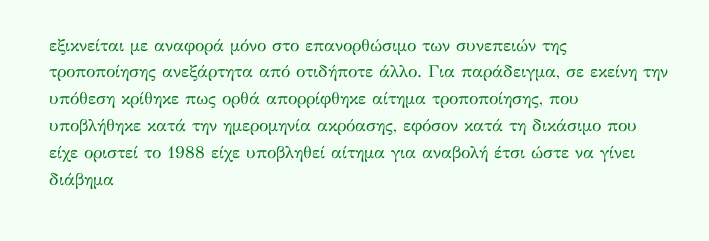εξικνείται με αναφορά μόνο στο επανορθώσιμο των συνεπειών της τροποποίησης ανεξάρτητα από οτιδήποτε άλλο. Για παράδειγμα, σε εκείνη την υπόθεση κρίθηκε πως ορθά απορρίφθηκε αίτημα τροποποίησης, που υποβλήθηκε κατά την ημερομηνία ακρόασης, εφόσον κατά τη δικάσιμο που είχε οριστεί το 1988 είχε υποβληθεί αίτημα για αναβολή έτσι ώστε να γίνει διάβημα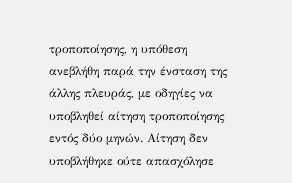τροποποίησης, η υπόθεση ανεβλήθη παρά την ένσταση της άλλης πλευράς, με οδηγίες να υποβληθεί αίτηση τροποποίησης εντός δύο μηνών. Αίτηση δεν υποβλήθηκε ούτε απασχόλησε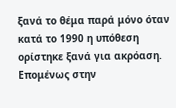ξανά το θέμα παρά μόνο όταν κατά το 1990 η υπόθεση ορίστηκε ξανά για ακρόαση. Επομένως στην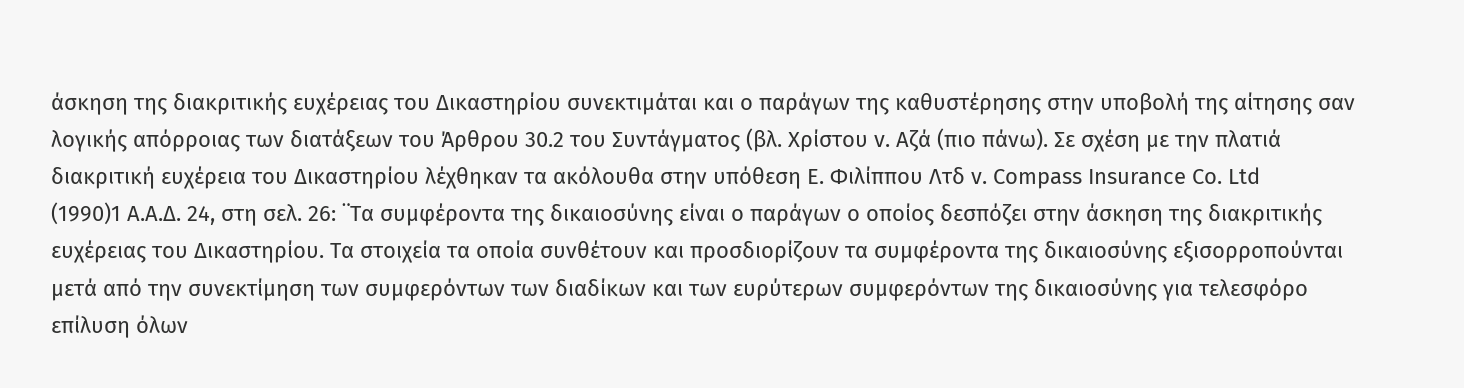άσκηση της διακριτικής ευχέρειας του Δικαστηρίου συνεκτιμάται και ο παράγων της καθυστέρησης στην υποβολή της αίτησης σαν λογικής απόρροιας των διατάξεων του Άρθρου 30.2 του Συντάγματος (βλ. Χρίστου v. Αζά (πιο πάνω). Σε σχέση με την πλατιά διακριτική ευχέρεια του Δικαστηρίου λέχθηκαν τα ακόλουθα στην υπόθεση Ε. Φιλίππου Λτδ v. Compass Insurance Co. Ltd
(1990)1 A.A.Δ. 24, στη σελ. 26: ¨Τα συμφέροντα της δικαιοσύνης είναι ο παράγων ο οποίος δεσπόζει στην άσκηση της διακριτικής ευχέρειας του Δικαστηρίου. Τα στοιχεία τα οποία συνθέτουν και προσδιορίζουν τα συμφέροντα της δικαιοσύνης εξισορροπούνται μετά από την συνεκτίμηση των συμφερόντων των διαδίκων και των ευρύτερων συμφερόντων της δικαιοσύνης για τελεσφόρο επίλυση όλων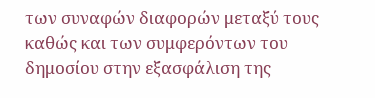των συναφών διαφορών μεταξύ τους καθώς και των συμφερόντων του δημοσίου στην εξασφάλιση της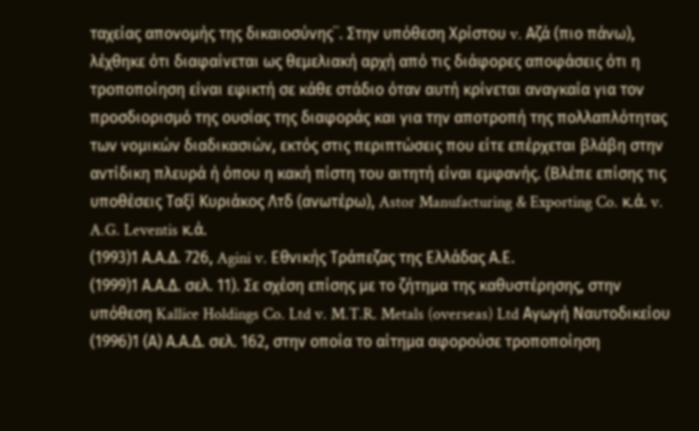ταχείας απονομής της δικαιοσύνης¨. Στην υπόθεση Χρίστου v. Αζά (πιο πάνω), λέχθηκε ότι διαφαίνεται ως θεμελιακή αρχή από τις διάφορες αποφάσεις ότι η τροποποίηση είναι εφικτή σε κάθε στάδιο όταν αυτή κρίνεται αναγκαία για τον προσδιορισμό της ουσίας της διαφοράς και για την αποτροπή της πολλαπλότητας των νομικών διαδικασιών, εκτός στις περιπτώσεις που είτε επέρχεται βλάβη στην αντίδικη πλευρά ή όπου η κακή πίστη του αιτητή είναι εμφανής. (Βλέπε επίσης τις υποθέσεις Ταξί Κυριάκος Λτδ (ανωτέρω), Astor Manufacturing & Exporting Co. κ.ά. v. A.G. Leventis κ.ά.
(1993)1 Α.Α.Δ. 726, Agini v. Εθνικής Τράπεζας της Ελλάδας Α.Ε.
(1999)1 Α.Α.Δ. σελ. 11). Σε σχέση επίσης με το ζήτημα της καθυστέρησης, στην υπόθεση Kallice Holdings Co. Ltd v. M.T.R. Metals (overseas) Ltd Αγωγή Ναυτοδικείου
(1996)1 (Α) Α.Α.Δ. σελ. 162, στην οποία το αίτημα αφορούσε τροποποίηση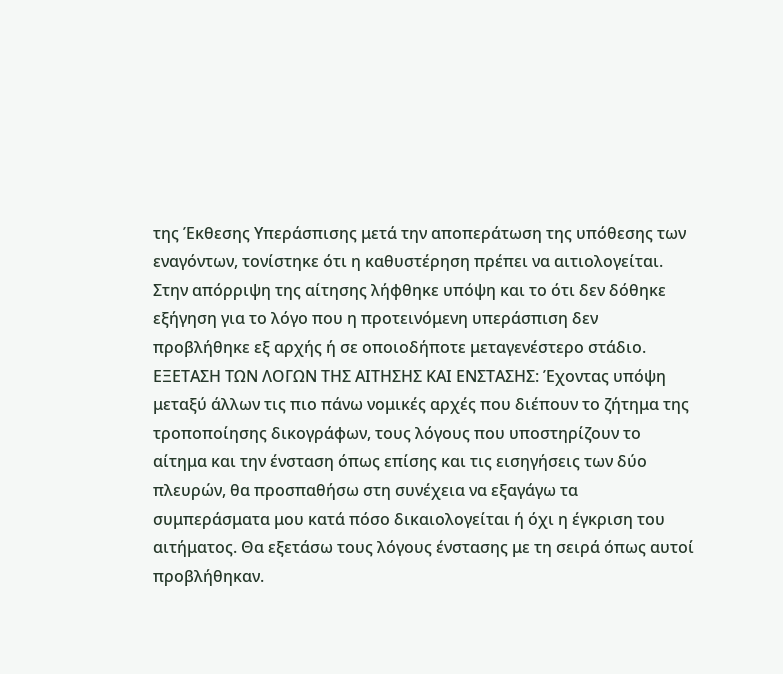της Έκθεσης Υπεράσπισης μετά την αποπεράτωση της υπόθεσης των εναγόντων, τονίστηκε ότι η καθυστέρηση πρέπει να αιτιολογείται. Στην απόρριψη της αίτησης λήφθηκε υπόψη και το ότι δεν δόθηκε εξήγηση για το λόγο που η προτεινόμενη υπεράσπιση δεν προβλήθηκε εξ αρχής ή σε οποιοδήποτε μεταγενέστερο στάδιο. ΕΞΕΤΑΣΗ ΤΩΝ ΛΟΓΩΝ ΤΗΣ ΑΙΤΗΣΗΣ ΚΑΙ ΕΝΣΤΑΣΗΣ: Έχοντας υπόψη μεταξύ άλλων τις πιο πάνω νομικές αρχές που διέπουν το ζήτημα της τροποποίησης δικογράφων, τους λόγους που υποστηρίζουν το αίτημα και την ένσταση όπως επίσης και τις εισηγήσεις των δύο πλευρών, θα προσπαθήσω στη συνέχεια να εξαγάγω τα συμπεράσματα μου κατά πόσο δικαιολογείται ή όχι η έγκριση του αιτήματος. Θα εξετάσω τους λόγους ένστασης με τη σειρά όπως αυτοί προβλήθηκαν.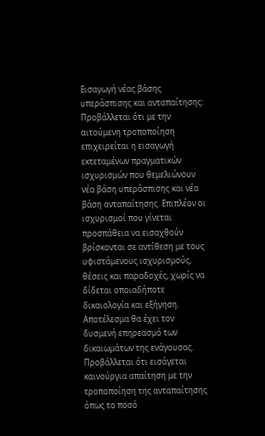Εισαγωγή νέας βάσης υπεράσπισης και ανταπαίτησης: Προβάλλεται ότι με την αιτούμενη τροποποίηση επιχειρείται η εισαγωγή εκτεταμένων πραγματικών ισχυρισμών που θεμελιώνουν νέα βάση υπεράσπισης και νέα βάση ανταπαίτησης. Επιπλέον οι ισχυρισμοί που γίνεται προσπάθεια να εισαχθούν βρίσκονται σε αντίθεση με τους υφιστάμενους ισχυρισμούς, θέσεις και παραδοχές, χωρίς να δίδεται οποιαδήποτε δικαιολογία και εξήγηση. Αποτέλεσμα θα έχει τον δυσμενή επηρεασμό των δικαιωμάτων της ενάγουσας. Προβάλλεται ότι εισάγεται καινούργια απαίτηση με την τροποποίηση της ανταπαίτησης όπως το ποσό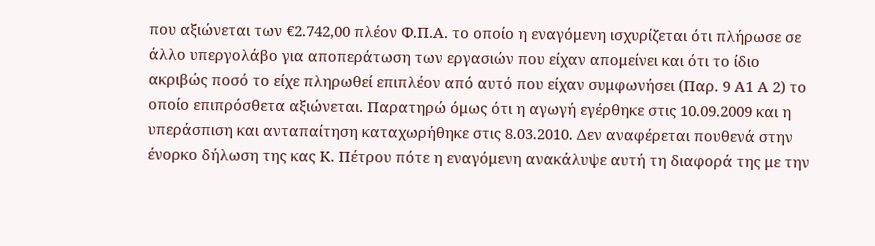που αξιώνεται των €2.742,00 πλέον Φ.Π.Α. το οποίο η εναγόμενη ισχυρίζεται ότι πλήρωσε σε άλλο υπεργολάβο για αποπεράτωση των εργασιών που είχαν απομείνει και ότι το ίδιο ακριβώς ποσό το είχε πληρωθεί επιπλέον από αυτό που είχαν συμφωνήσει (Παρ. 9 Α1 Α 2) το οποίο επιπρόσθετα αξιώνεται. Παρατηρώ όμως ότι η αγωγή εγέρθηκε στις 10.09.2009 και η υπεράσπιση και ανταπαίτηση καταχωρήθηκε στις 8.03.2010. Δεν αναφέρεται πουθενά στην ένορκο δήλωση της κας Κ. Πέτρου πότε η εναγόμενη ανακάλυψε αυτή τη διαφορά της με την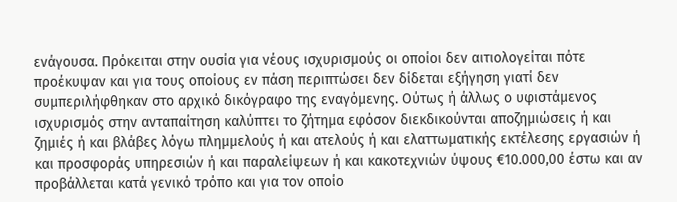ενάγουσα. Πρόκειται στην ουσία για νέους ισχυρισμούς οι οποίοι δεν αιτιολογείται πότε προέκυψαν και για τους οποίους εν πάση περιπτώσει δεν δίδεται εξήγηση γιατί δεν συμπεριλήφθηκαν στο αρχικό δικόγραφο της εναγόμενης. Ούτως ή άλλως ο υφιστάμενος ισχυρισμός στην ανταπαίτηση καλύπτει το ζήτημα εφόσον διεκδικούνται αποζημιώσεις ή και ζημιές ή και βλάβες λόγω πλημμελούς ή και ατελούς ή και ελαττωματικής εκτέλεσης εργασιών ή και προσφοράς υπηρεσιών ή και παραλείψεων ή και κακοτεχνιών ύψους €10.000,00 έστω και αν προβάλλεται κατά γενικό τρόπο και για τον οποίο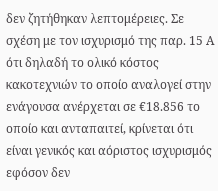δεν ζητήθηκαν λεπτομέρειες. Σε σχέση με τον ισχυρισμό της παρ. 15 Α ότι δηλαδή το ολικό κόστος κακοτεχνιών το οποίο αναλογεί στην ενάγουσα ανέρχεται σε €18.856 το οποίο και ανταπαιτεί, κρίνεται ότι είναι γενικός και αόριστος ισχυρισμός εφόσον δεν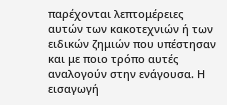παρέχονται λεπτομέρειες αυτών των κακοτεχνιών ή των ειδικών ζημιών που υπέστησαν και με ποιο τρόπο αυτές αναλογούν στην ενάγουσα. Η εισαγωγή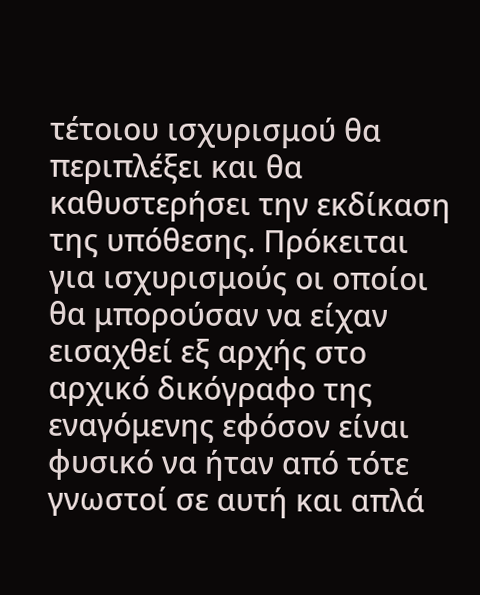τέτοιου ισχυρισμού θα περιπλέξει και θα καθυστερήσει την εκδίκαση της υπόθεσης. Πρόκειται για ισχυρισμούς οι οποίοι θα μπορούσαν να είχαν εισαχθεί εξ αρχής στο αρχικό δικόγραφο της εναγόμενης εφόσον είναι φυσικό να ήταν από τότε γνωστοί σε αυτή και απλά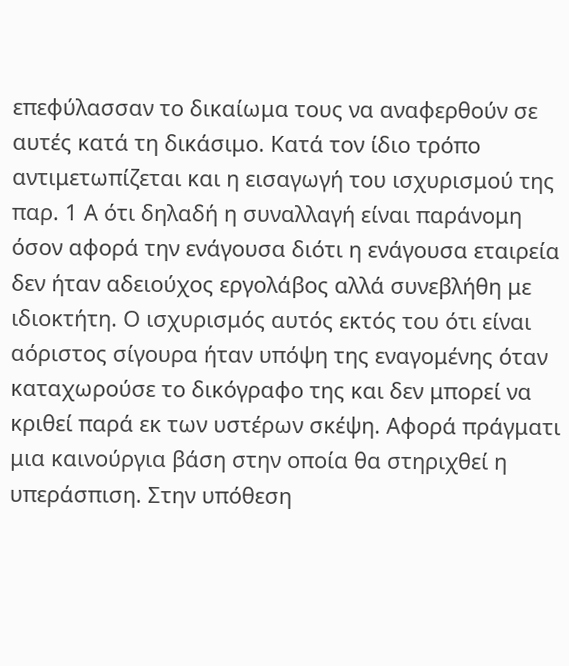επεφύλασσαν το δικαίωμα τους να αναφερθούν σε αυτές κατά τη δικάσιμο. Κατά τον ίδιο τρόπο αντιμετωπίζεται και η εισαγωγή του ισχυρισμού της παρ. 1 Α ότι δηλαδή η συναλλαγή είναι παράνομη όσον αφορά την ενάγουσα διότι η ενάγουσα εταιρεία δεν ήταν αδειούχος εργολάβος αλλά συνεβλήθη με ιδιοκτήτη. Ο ισχυρισμός αυτός εκτός του ότι είναι αόριστος σίγουρα ήταν υπόψη της εναγομένης όταν καταχωρούσε το δικόγραφο της και δεν μπορεί να κριθεί παρά εκ των υστέρων σκέψη. Αφορά πράγματι μια καινούργια βάση στην οποία θα στηριχθεί η υπεράσπιση. Στην υπόθεση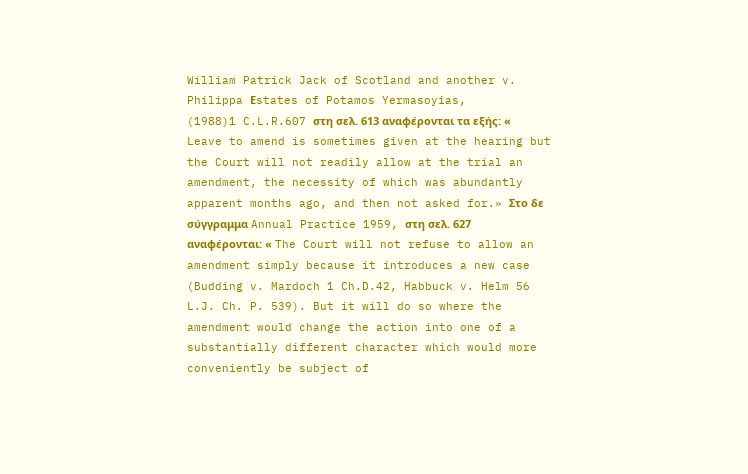William Patrick Jack of Scotland and another v. Philippa Εstates of Potamos Yermasoyias,
(1988)1 C.L.R.607 στη σελ. 613 αναφέρονται τα εξής: « Leave to amend is sometimes given at the hearing but the Court will not readily allow at the trial an amendment, the necessity of which was abundantly apparent months ago, and then not asked for.» Στο δε σύγγραμμα Annual Practice 1959, στη σελ. 627 αναφέρονται: « The Court will not refuse to allow an amendment simply because it introduces a new case (Budding v. Mardoch 1 Ch.D.42, Habbuck v. Helm 56 L.J. Ch. P. 539). But it will do so where the amendment would change the action into one of a substantially different character which would more conveniently be subject of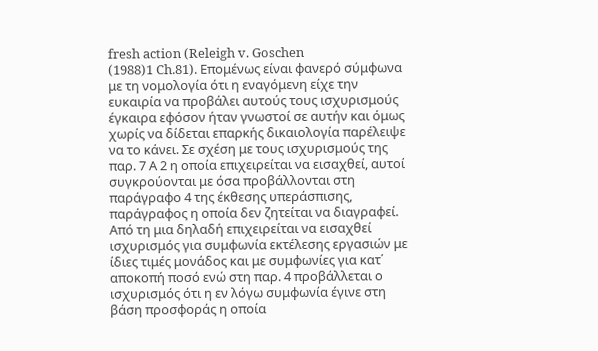fresh action (Releigh v. Goschen
(1988)1 Ch.81). Επομένως είναι φανερό σύμφωνα με τη νομολογία ότι η εναγόμενη είχε την ευκαιρία να προβάλει αυτούς τους ισχυρισμούς έγκαιρα εφόσον ήταν γνωστοί σε αυτήν και όμως χωρίς να δίδεται επαρκής δικαιολογία παρέλειψε να το κάνει. Σε σχέση με τους ισχυρισμούς της παρ. 7 Α 2 η οποία επιχειρείται να εισαχθεί, αυτοί συγκρούονται με όσα προβάλλονται στη παράγραφο 4 της έκθεσης υπεράσπισης, παράγραφος η οποία δεν ζητείται να διαγραφεί. Από τη μια δηλαδή επιχειρείται να εισαχθεί ισχυρισμός για συμφωνία εκτέλεσης εργασιών με ίδιες τιμές μονάδος και με συμφωνίες για κατ΄ αποκοπή ποσό ενώ στη παρ. 4 προβάλλεται ο ισχυρισμός ότι η εν λόγω συμφωνία έγινε στη βάση προσφοράς η οποία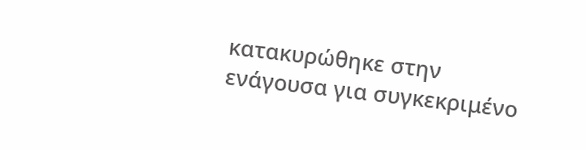κατακυρώθηκε στην ενάγουσα για συγκεκριμένο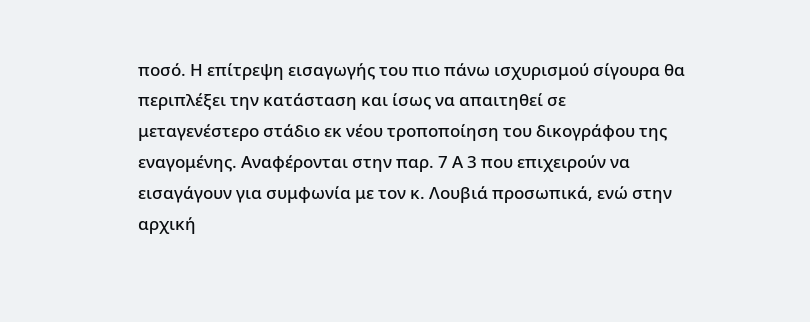ποσό. Η επίτρεψη εισαγωγής του πιο πάνω ισχυρισμού σίγουρα θα περιπλέξει την κατάσταση και ίσως να απαιτηθεί σε μεταγενέστερο στάδιο εκ νέου τροποποίηση του δικογράφου της εναγομένης. Αναφέρονται στην παρ. 7 Α 3 που επιχειρούν να εισαγάγουν για συμφωνία με τον κ. Λουβιά προσωπικά, ενώ στην αρχική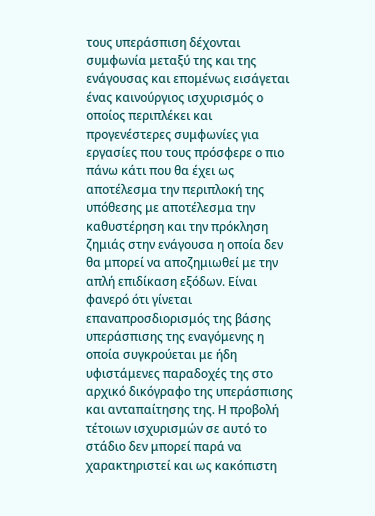τους υπεράσπιση δέχονται συμφωνία μεταξύ της και της ενάγουσας και επομένως εισάγεται ένας καινούργιος ισχυρισμός ο οποίος περιπλέκει και προγενέστερες συμφωνίες για εργασίες που τους πρόσφερε ο πιο πάνω κάτι που θα έχει ως αποτέλεσμα την περιπλοκή της υπόθεσης με αποτέλεσμα την καθυστέρηση και την πρόκληση ζημιάς στην ενάγουσα η οποία δεν θα μπορεί να αποζημιωθεί με την απλή επιδίκαση εξόδων. Είναι φανερό ότι γίνεται επαναπροσδιορισμός της βάσης υπεράσπισης της εναγόμενης η οποία συγκρούεται με ήδη υφιστάμενες παραδοχές της στο αρχικό δικόγραφο της υπεράσπισης και ανταπαίτησης της. Η προβολή τέτοιων ισχυρισμών σε αυτό το στάδιο δεν μπορεί παρά να χαρακτηριστεί και ως κακόπιστη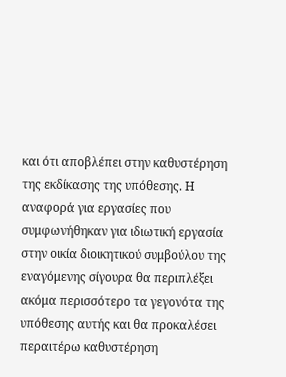και ότι αποβλέπει στην καθυστέρηση της εκδίκασης της υπόθεσης. Η αναφορά για εργασίες που συμφωνήθηκαν για ιδιωτική εργασία στην οικία διοικητικού συμβούλου της εναγόμενης σίγουρα θα περιπλέξει ακόμα περισσότερο τα γεγονότα της υπόθεσης αυτής και θα προκαλέσει περαιτέρω καθυστέρηση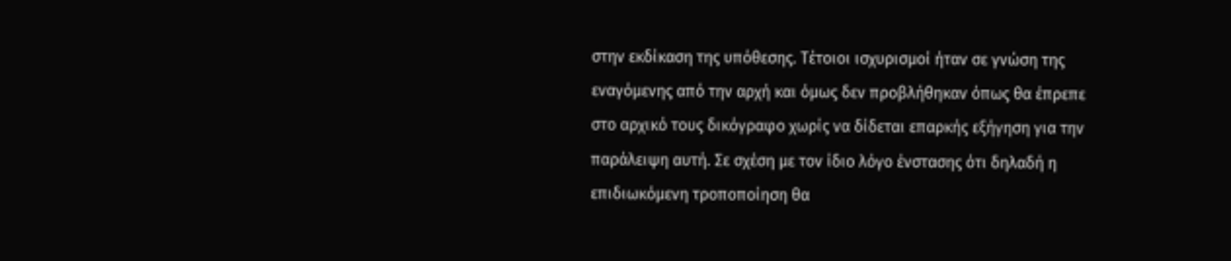στην εκδίκαση της υπόθεσης. Τέτοιοι ισχυρισμοί ήταν σε γνώση της εναγόμενης από την αρχή και όμως δεν προβλήθηκαν όπως θα έπρεπε στο αρχικό τους δικόγραφο χωρίς να δίδεται επαρκής εξήγηση για την παράλειψη αυτή. Σε σχέση με τον ίδιο λόγο ένστασης ότι δηλαδή η επιδιωκόμενη τροποποίηση θα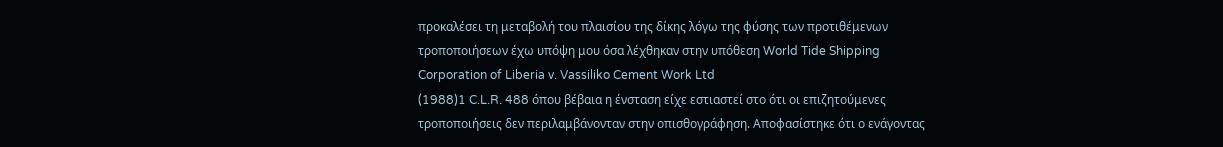προκαλέσει τη μεταβολή του πλαισίου της δίκης λόγω της φύσης των προτιθέμενων τροποποιήσεων έχω υπόψη μου όσα λέχθηκαν στην υπόθεση World Tide Shipping Corporation of Liberia v. Vassiliko Cement Work Ltd
(1988)1 C.L.R. 488 όπου βέβαια η ένσταση είχε εστιαστεί στο ότι οι επιζητούμενες τροποποιήσεις δεν περιλαμβάνονταν στην οπισθογράφηση. Αποφασίστηκε ότι ο ενάγοντας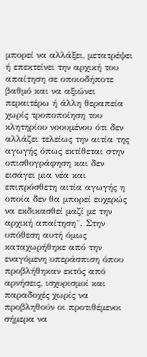μπορεί να αλλάξει, μετατρέψει ή επεκτείνει την αρχική του απαίτηση σε οποιοδήποτε βαθμό και να αξιώνει περαιτέρω ή άλλη θεραπεία χωρίς τροποποίηση του κλητηρίου νοουμένου ότι δεν αλλάζει τελείως την αιτία της αγωγής όπως εκτίθεται στην οπισθογράφηση και δεν εισάγει μια νέα και επιπρόσθετη αιτία αγωγής η οποία δεν θα μπορεί ευχερώς να εκδικασθεί μαζί με την αρχική απαίτηση¨. Στην υπόθεση αυτή όμως καταχωρήθηκε από την εναγόμενη υπεράσπιση όπου προβλήθηκαν εκτός από αρνήσεις, ισχυρισμοί και παραδοχές χωρίς να προβληθούν οι προτιθέμενοι σήμερα να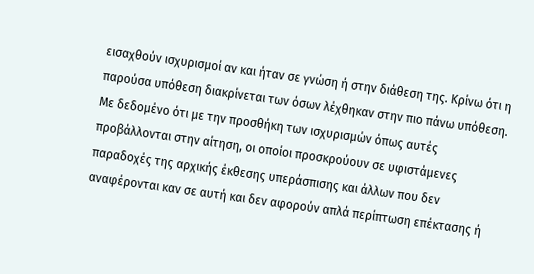εισαχθούν ισχυρισμοί αν και ήταν σε γνώση ή στην διάθεση της. Κρίνω ότι η παρούσα υπόθεση διακρίνεται των όσων λέχθηκαν στην πιο πάνω υπόθεση. Με δεδομένο ότι με την προσθήκη των ισχυρισμών όπως αυτές προβάλλονται στην αίτηση, οι οποίοι προσκρούουν σε υφιστάμενες παραδοχές της αρχικής έκθεσης υπεράσπισης και άλλων που δεν αναφέρονται καν σε αυτή και δεν αφορούν απλά περίπτωση επέκτασης ή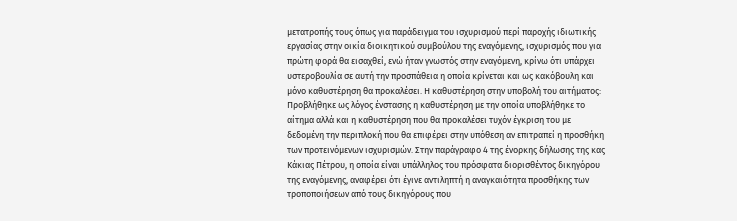μετατροπής τους όπως για παράδειγμα του ισχυρισμού περί παροχής ιδιωτικής εργασίας στην οικία διοικητικού συμβούλου της εναγόμενης, ισχυρισμός που για πρώτη φορά θα εισαχθεί, ενώ ήταν γνωστός στην εναγόμενη, κρίνω ότι υπάρχει υστεροβουλία σε αυτή την προσπάθεια η οποία κρίνεται και ως κακόβουλη και μόνο καθυστέρηση θα προκαλέσει. Η καθυστέρηση στην υποβολή του αιτήματος: Προβλήθηκε ως λόγος ένστασης η καθυστέρηση με την οποία υποβλήθηκε το αίτημα αλλά και η καθυστέρηση που θα προκαλέσει τυχόν έγκριση του με δεδομένη την περιπλοκή που θα επιφέρει στην υπόθεση αν επιτραπεί η προσθήκη των προτεινόμενων ισχυρισμών. Στην παράγραφο 4 της ένορκης δήλωσης της κας Κάκιας Πέτρου, η οποία είναι υπάλληλος του πρόσφατα διορισθέντος δικηγόρου της εναγόμενης, αναφέρει ότι έγινε αντιληπτή η αναγκαιότητα προσθήκης των τροποποιήσεων από τους δικηγόρους που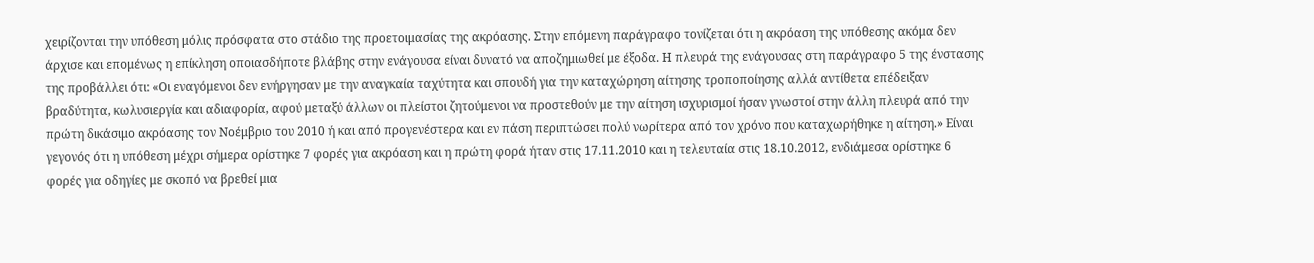χειρίζονται την υπόθεση μόλις πρόσφατα στο στάδιο της προετοιμασίας της ακρόασης. Στην επόμενη παράγραφο τονίζεται ότι η ακρόαση της υπόθεσης ακόμα δεν άρχισε και επομένως η επίκληση οποιασδήποτε βλάβης στην ενάγουσα είναι δυνατό να αποζημιωθεί με έξοδα. Η πλευρά της ενάγουσας στη παράγραφο 5 της ένστασης της προβάλλει ότι: «Οι εναγόμενοι δεν ενήργησαν με την αναγκαία ταχύτητα και σπουδή για την καταχώρηση αίτησης τροποποίησης αλλά αντίθετα επέδειξαν βραδύτητα, κωλυσιεργία και αδιαφορία, αφού μεταξύ άλλων οι πλείστοι ζητούμενοι να προστεθούν με την αίτηση ισχυρισμοί ήσαν γνωστοί στην άλλη πλευρά από την πρώτη δικάσιμο ακρόασης τον Νοέμβριο του 2010 ή και από προγενέστερα και εν πάση περιπτώσει πολύ νωρίτερα από τον χρόνο που καταχωρήθηκε η αίτηση.» Είναι γεγονός ότι η υπόθεση μέχρι σήμερα ορίστηκε 7 φορές για ακρόαση και η πρώτη φορά ήταν στις 17.11.2010 και η τελευταία στις 18.10.2012, ενδιάμεσα ορίστηκε 6 φορές για οδηγίες με σκοπό να βρεθεί μια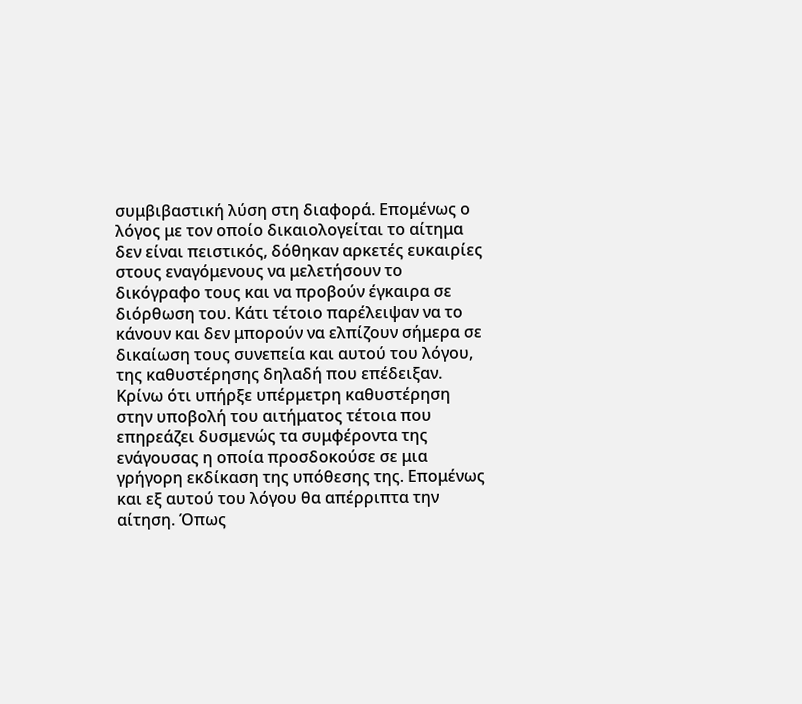συμβιβαστική λύση στη διαφορά. Επομένως ο λόγος με τον οποίο δικαιολογείται το αίτημα δεν είναι πειστικός, δόθηκαν αρκετές ευκαιρίες στους εναγόμενους να μελετήσουν το δικόγραφο τους και να προβούν έγκαιρα σε διόρθωση του. Κάτι τέτοιο παρέλειψαν να το κάνουν και δεν μπορούν να ελπίζουν σήμερα σε δικαίωση τους συνεπεία και αυτού του λόγου, της καθυστέρησης δηλαδή που επέδειξαν. Κρίνω ότι υπήρξε υπέρμετρη καθυστέρηση στην υποβολή του αιτήματος τέτοια που επηρεάζει δυσμενώς τα συμφέροντα της ενάγουσας η οποία προσδοκούσε σε μια γρήγορη εκδίκαση της υπόθεσης της. Επομένως και εξ αυτού του λόγου θα απέρριπτα την αίτηση. Όπως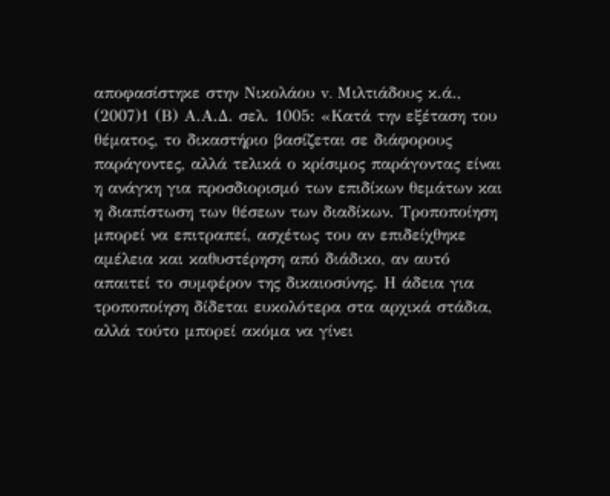αποφασίστηκε στην Νικολάου v. Μιλτιάδους κ.ά.,
(2007)1 (Β) Α.Α.Δ. σελ. 1005: «Κατά την εξέταση του θέματος, το δικαστήριο βασίζεται σε διάφορους παράγοντες, αλλά τελικά ο κρίσιμος παράγοντας είναι η ανάγκη για προσδιορισμό των επιδίκων θεμάτων και η διαπίστωση των θέσεων των διαδίκων. Τροποποίηση μπορεί να επιτραπεί, ασχέτως του αν επιδείχθηκε αμέλεια και καθυστέρηση από διάδικο, αν αυτό απαιτεί το συμφέρον της δικαιοσύνης. Η άδεια για τροποποίηση δίδεται ευκολότερα στα αρχικά στάδια, αλλά τούτο μπορεί ακόμα να γίνει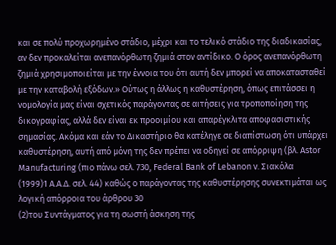και σε πολύ προχωρημένο στάδιο, μέχρι και το τελικό στάδιο της διαδικασίας, αν δεν προκαλείται ανεπανόρθωτη ζημιά στον αντίδικο. Ο όρος ανεπανόρθωτη ζημιά χρησιμοποιείται με την έννοια του ότι αυτή δεν μπορεί να αποκατασταθεί με την καταβολή εξόδων.» Ούτως η άλλως η καθυστέρηση, όπως επιτάσσει η νομολογία μας είναι σχετικός παράγοντας σε αιτήσεις για τροποποίηση της δικογραφίας, αλλά δεν είναι εκ προοιμίου και απαρέγκλιτα αποφασιστικής σημασίας. Ακόμα και εάν το Δικαστήριο θα κατέληγε σε διαπίστωση ότι υπάρχει καθυστέρηση, αυτή από μόνη της δεν πρέπει να οδηγεί σε απόρριψη (βλ. Astor Manufacturing (πιο πάνω σελ. 730, Federal Bank of Lebanon v. Σιακόλα
(1999)1 Α.Α.Δ. σελ. 44) καθώς ο παράγοντας της καθυστέρησης συνεκτιμάται ως λογική απόρροια του άρθρου 30
(2)του Συντάγματος για τη σωστή άσκηση της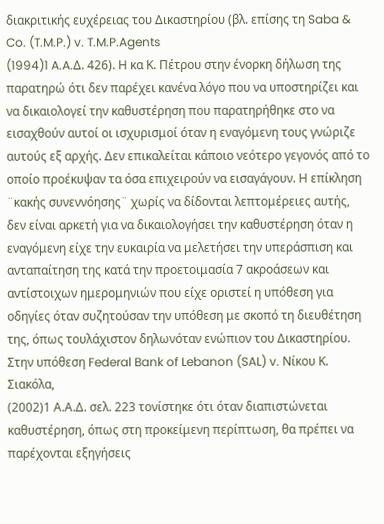διακριτικής ευχέρειας του Δικαστηρίου (βλ. επίσης τη Saba & Co. (T.M.P.) v. T.M.P.Agents
(1994)1 A.A.Δ. 426). Η κα Κ. Πέτρου στην ένορκη δήλωση της παρατηρώ ότι δεν παρέχει κανένα λόγο που να υποστηρίζει και να δικαιολογεί την καθυστέρηση που παρατηρήθηκε στο να εισαχθούν αυτοί οι ισχυρισμοί όταν η εναγόμενη τους γνώριζε αυτούς εξ αρχής. Δεν επικαλείται κάποιο νεότερο γεγονός από το οποίο προέκυψαν τα όσα επιχειρούν να εισαγάγουν. Η επίκληση ¨κακής συνεννόησης¨ χωρίς να δίδονται λεπτομέρειες αυτής, δεν είναι αρκετή για να δικαιολογήσει την καθυστέρηση όταν η εναγόμενη είχε την ευκαιρία να μελετήσει την υπεράσπιση και ανταπαίτηση της κατά την προετοιμασία 7 ακροάσεων και αντίστοιχων ημερομηνιών που είχε οριστεί η υπόθεση για οδηγίες όταν συζητούσαν την υπόθεση με σκοπό τη διευθέτηση της, όπως τουλάχιστον δηλωνόταν ενώπιον του Δικαστηρίου. Στην υπόθεση Federal Bank of Lebanon (SAL) v. Νίκου Κ. Σιακόλα,
(2002)1 Α.Α.Δ. σελ. 223 τονίστηκε ότι όταν διαπιστώνεται καθυστέρηση, όπως στη προκείμενη περίπτωση, θα πρέπει να παρέχονται εξηγήσεις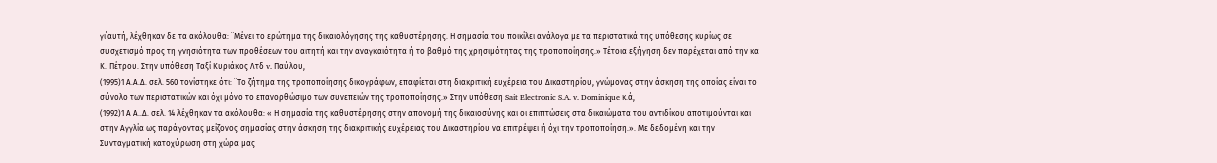γι΄αυτή, λέχθηκαν δε τα ακόλουθα: ¨Μένει το ερώτημα της δικαιολόγησης της καθυστέρησης. Η σημασία του ποικίλει ανάλογα με τα περιστατικά της υπόθεσης κυρίως σε συσχετισμό προς τη γνησιότητα των προθέσεων του αιτητή και την αναγκαιότητα ή το βαθμό της χρησιμότητας της τροποποίησης.» Τέτοια εξήγηση δεν παρέχεται από την κα Κ. Πέτρου. Στην υπόθεση Ταξί Κυριάκος Λτδ v. Παύλου,
(1995)1 Α.Α.Δ. σελ. 560 τονίστηκε ότι: ¨Το ζήτημα της τροποποίησης δικογράφων, επαφίεται στη διακριτική ευχέρεια του Δικαστηρίου, γνώμονας στην άσκηση της οποίας είναι το σύνολο των περιστατικών και όχι μόνο το επανορθώσιμο των συνεπειών της τροποποίησης.» Στην υπόθεση Sait Electronic S.A. v. Dominique κ.ά,
(1992)1 Α Α..Δ. σελ. 14 λέχθηκαν τα ακόλουθα: « Η σημασία της καθυστέρησης στην απονομή της δικαιοσύνης και οι επιπτώσεις στα δικαιώματα του αντιδίκου αποτιμούνται και στην Αγγλία ως παράγοντας μείζονος σημασίας στην άσκηση της διακριτικής ευχέρειας του Δικαστηρίου να επιτρέψει ή όχι την τροποποίηση.». Με δεδομένη και την Συνταγματική κατοχύρωση στη χώρα μας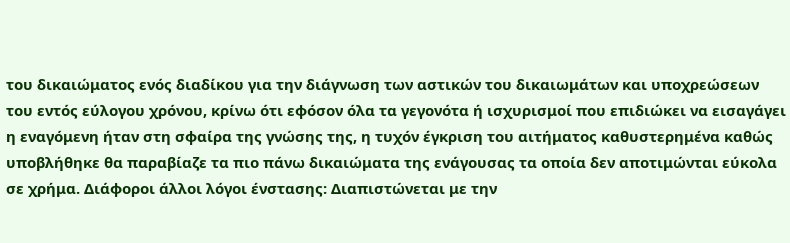του δικαιώματος ενός διαδίκου για την διάγνωση των αστικών του δικαιωμάτων και υποχρεώσεων του εντός εύλογου χρόνου, κρίνω ότι εφόσον όλα τα γεγονότα ή ισχυρισμοί που επιδιώκει να εισαγάγει η εναγόμενη ήταν στη σφαίρα της γνώσης της, η τυχόν έγκριση του αιτήματος καθυστερημένα καθώς υποβλήθηκε θα παραβίαζε τα πιο πάνω δικαιώματα της ενάγουσας τα οποία δεν αποτιμώνται εύκολα σε χρήμα. Διάφοροι άλλοι λόγοι ένστασης: Διαπιστώνεται με την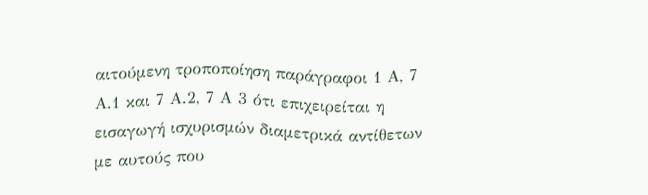αιτούμενη τροποποίηση παράγραφοι 1 Α, 7 Α.1 και 7 Α.2, 7 Α 3 ότι επιχειρείται η εισαγωγή ισχυρισμών διαμετρικά αντίθετων με αυτούς που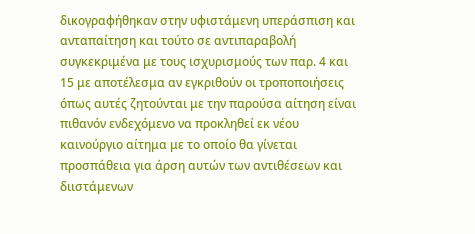δικογραφήθηκαν στην υφιστάμενη υπεράσπιση και ανταπαίτηση και τούτο σε αντιπαραβολή συγκεκριμένα με τους ισχυρισμούς των παρ. 4 και 15 με αποτέλεσμα αν εγκριθούν οι τροποποιήσεις όπως αυτές ζητούνται με την παρούσα αίτηση είναι πιθανόν ενδεχόμενο να προκληθεί εκ νέου καινούργιο αίτημα με το οποίο θα γίνεται προσπάθεια για άρση αυτών των αντιθέσεων και διιστάμενων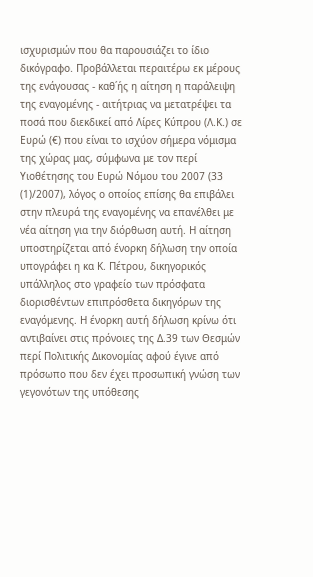ισχυρισμών που θα παρουσιάζει το ίδιο δικόγραφο. Προβάλλεται περαιτέρω εκ μέρους της ενάγουσας - καθ΄ής η αίτηση η παράλειψη της εναγομένης - αιτήτριας να μετατρέψει τα ποσά που διεκδικεί από Λίρες Κύπρου (Λ.Κ.) σε Ευρώ (€) που είναι το ισχύον σήμερα νόμισμα της χώρας μας, σύμφωνα με τον περί Υιοθέτησης του Ευρώ Νόμου του 2007 (33
(1)/2007), λόγος ο οποίος επίσης θα επιβάλει στην πλευρά της εναγομένης να επανέλθει με νέα αίτηση για την διόρθωση αυτή. Η αίτηση υποστηρίζεται από ένορκη δήλωση την οποία υπογράφει η κα Κ. Πέτρου, δικηγορικός υπάλληλος στο γραφείο των πρόσφατα διορισθέντων επιπρόσθετα δικηγόρων της εναγόμενης. Η ένορκη αυτή δήλωση κρίνω ότι αντιβαίνει στις πρόνοιες της Δ.39 των Θεσμών περί Πολιτικής Δικονομίας αφού έγινε από πρόσωπο που δεν έχει προσωπική γνώση των γεγονότων της υπόθεσης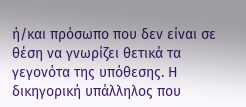ή/και πρόσωπο που δεν είναι σε θέση να γνωρίζει θετικά τα γεγονότα της υπόθεσης. Η δικηγορική υπάλληλος που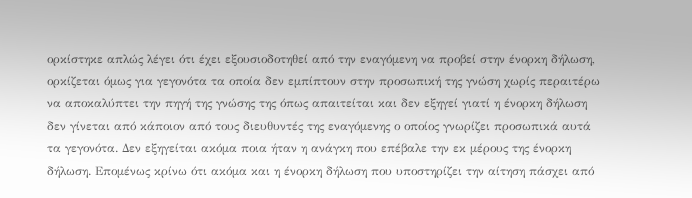ορκίστηκε απλώς λέγει ότι έχει εξουσιοδοτηθεί από την εναγόμενη να προβεί στην ένορκη δήλωση, ορκίζεται όμως για γεγονότα τα οποία δεν εμπίπτουν στην προσωπική της γνώση χωρίς περαιτέρω να αποκαλύπτει την πηγή της γνώσης της όπως απαιτείται και δεν εξηγεί γιατί η ένορκη δήλωση δεν γίνεται από κάποιον από τους διευθυντές της εναγόμενης ο οποίος γνωρίζει προσωπικά αυτά τα γεγονότα. Δεν εξηγείται ακόμα ποια ήταν η ανάγκη που επέβαλε την εκ μέρους της ένορκη δήλωση. Επομένως κρίνω ότι ακόμα και η ένορκη δήλωση που υποστηρίζει την αίτηση πάσχει από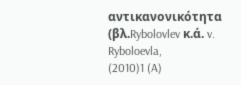αντικανονικότητα (βλ.Rybolovlev κ.ά. v. Ryboloevla,
(2010)1 (A)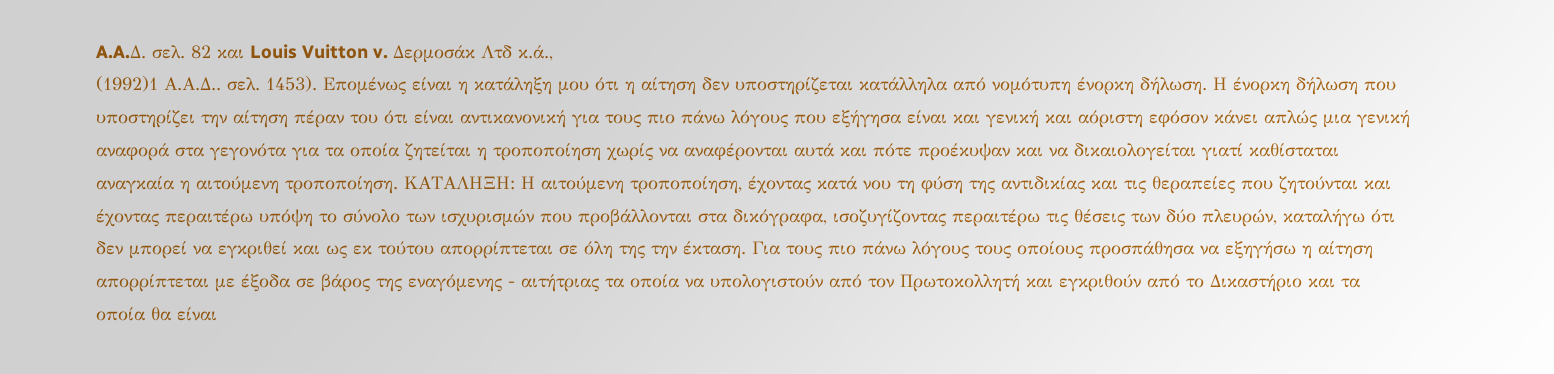A.A.Δ. σελ. 82 και Louis Vuitton v. Δερμοσάκ Λτδ κ.ά.,
(1992)1 Α.Α.Δ.. σελ. 1453). Επομένως είναι η κατάληξη μου ότι η αίτηση δεν υποστηρίζεται κατάλληλα από νομότυπη ένορκη δήλωση. Η ένορκη δήλωση που υποστηρίζει την αίτηση πέραν του ότι είναι αντικανονική για τους πιο πάνω λόγους που εξήγησα είναι και γενική και αόριστη εφόσον κάνει απλώς μια γενική αναφορά στα γεγονότα για τα οποία ζητείται η τροποποίηση χωρίς να αναφέρονται αυτά και πότε προέκυψαν και να δικαιολογείται γιατί καθίσταται αναγκαία η αιτούμενη τροποποίηση. ΚΑΤΑΛΗΞΗ: Η αιτούμενη τροποποίηση, έχοντας κατά νου τη φύση της αντιδικίας και τις θεραπείες που ζητούνται και έχοντας περαιτέρω υπόψη το σύνολο των ισχυρισμών που προβάλλονται στα δικόγραφα, ισοζυγίζοντας περαιτέρω τις θέσεις των δύο πλευρών, καταλήγω ότι δεν μπορεί να εγκριθεί και ως εκ τούτου απορρίπτεται σε όλη της την έκταση. Για τους πιο πάνω λόγους τους οποίους προσπάθησα να εξηγήσω η αίτηση απορρίπτεται με έξοδα σε βάρος της εναγόμενης - αιτήτριας τα οποία να υπολογιστούν από τον Πρωτοκολλητή και εγκριθούν από το Δικαστήριο και τα οποία θα είναι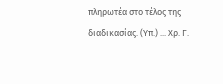πληρωτέα στο τέλος της διαδικασίας. (Υπ.) ... Χρ. Γ.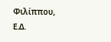Φιλίππου, Ε.Δ.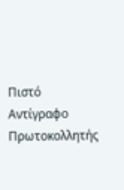Πιστό Αντίγραφο Πρωτοκολλητής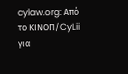cylaw.org: Από το ΚΙΝOΠ/CyLii για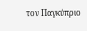τον Παγκύπριο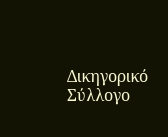Δικηγορικό Σύλλογο